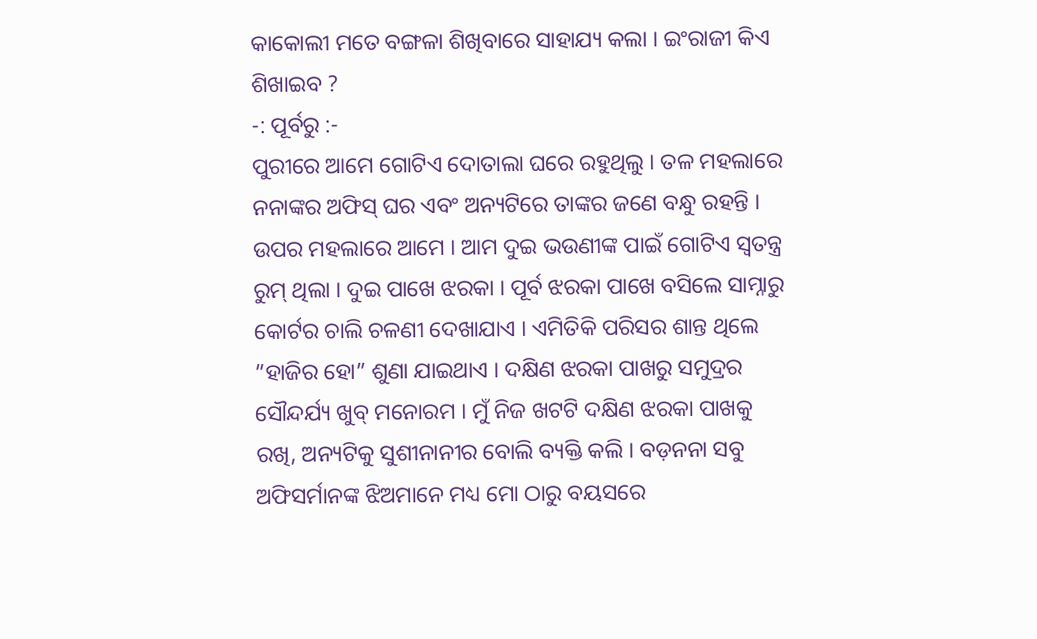କାକୋଲୀ ମତେ ବଙ୍ଗଳା ଶିଖିବାରେ ସାହାଯ୍ୟ କଲା । ଇଂରାଜୀ କିଏ ଶିଖାଇବ ?
-: ପୂର୍ବରୁ :-
ପୁରୀରେ ଆମେ ଗୋଟିଏ ଦୋତାଲା ଘରେ ରହୁଥିଲୁ । ତଳ ମହଲାରେ ନନାଙ୍କର ଅଫିସ୍ ଘର ଏବଂ ଅନ୍ୟଟିରେ ତାଙ୍କର ଜଣେ ବନ୍ଧୁ ରହନ୍ତି । ଉପର ମହଲାରେ ଆମେ । ଆମ ଦୁଇ ଭଉଣୀଙ୍କ ପାଇଁ ଗୋଟିଏ ସ୍ୱତନ୍ତ୍ର ରୁମ୍ ଥିଲା । ଦୁଇ ପାଖେ ଝରକା । ପୂର୍ବ ଝରକା ପାଖେ ବସିଲେ ସାମ୍ନାରୁ କୋର୍ଟର ଚାଲି ଚଳଣୀ ଦେଖାଯାଏ । ଏମିତିକି ପରିସର ଶାନ୍ତ ଥିଲେ ”ହାଜିର ହୋ” ଶୁଣା ଯାଇଥାଏ । ଦକ୍ଷିଣ ଝରକା ପାଖରୁ ସମୁଦ୍ରର ସୌନ୍ଦର୍ଯ୍ୟ ଖୁବ୍ ମନୋରମ । ମୁଁ ନିଜ ଖଟଟି ଦକ୍ଷିଣ ଝରକା ପାଖକୁ ରଖି, ଅନ୍ୟଟିକୁ ସୁଶୀନାନୀର ବୋଲି ବ୍ୟକ୍ତି କଲି । ବଡ଼ନନା ସବୁ ଅଫିସର୍ମାନଙ୍କ ଝିଅମାନେ ମଧ୍ୟ ମୋ ଠାରୁ ବୟସରେ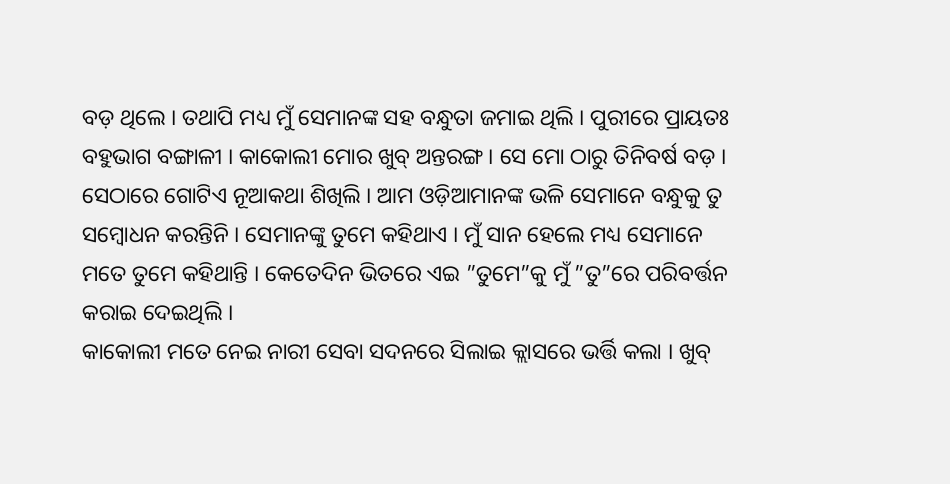ବଡ଼ ଥିଲେ । ତଥାପି ମଧ୍ୟ ମୁଁ ସେମାନଙ୍କ ସହ ବନ୍ଧୁତା ଜମାଇ ଥିଲି । ପୁରୀରେ ପ୍ରାୟତଃ ବହୁଭାଗ ବଙ୍ଗାଳୀ । କାକୋଲୀ ମୋର ଖୁବ୍ ଅନ୍ତରଙ୍ଗ । ସେ ମୋ ଠାରୁ ତିନିବର୍ଷ ବଡ଼ । ସେଠାରେ ଗୋଟିଏ ନୂଆକଥା ଶିଖିଲି । ଆମ ଓଡ଼ିଆମାନଙ୍କ ଭଳି ସେମାନେ ବନ୍ଧୁକୁ ତୁ ସମ୍ୱୋଧନ କରନ୍ତିନି । ସେମାନଙ୍କୁ ତୁମେ କହିଥାଏ । ମୁଁ ସାନ ହେଲେ ମଧ୍ୟ ସେମାନେ ମତେ ତୁମେ କହିଥାନ୍ତି । କେତେଦିନ ଭିତରେ ଏଇ ”ତୁମେ”କୁ ମୁଁ ”ତୁ”ରେ ପରିବର୍ତ୍ତନ କରାଇ ଦେଇଥିଲି ।
କାକୋଲୀ ମତେ ନେଇ ନାରୀ ସେବା ସଦନରେ ସିଲାଇ କ୍ଲାସରେ ଭର୍ତ୍ତି କଲା । ଖୁବ୍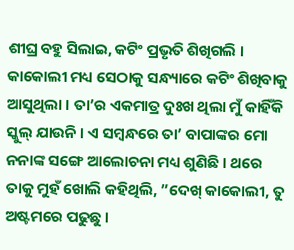ଶୀଘ୍ର ବହୁ ସିଲାଇ, କଟିଂ ପ୍ରଭୃତି ଶିଖିଗଲି । କାକୋଲୀ ମଧ୍ୟ ସେଠାକୁ ସନ୍ଧ୍ୟାରେ କଟିଂ ଶିଖିବାକୁ ଆସୁଥିଲା । ତା’ର ଏକମାତ୍ର ଦୁଃଖ ଥିଲା ମୁଁ କାହିଁକି ସ୍କୁଲ୍ ଯାଉନି । ଏ ସମ୍ୱନ୍ଧରେ ତା’ ବାପାଙ୍କର ମୋ ନନାଙ୍କ ସଙ୍ଗେ ଆଲୋଚନା ମଧ୍ୟ ଶୁଣିଛି । ଥରେ ତାକୁ ମୁହଁ ଖୋଲି କହିଥିଲି, ”ଦେଖ୍ କାକୋଲୀ, ତୁ ଅଷ୍ଟମରେ ପଢୁଛୁ ।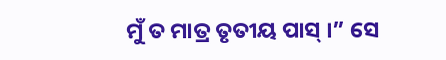ମୁଁ ତ ମାତ୍ର ତୃତୀୟ ପାସ୍ ।” ସେ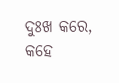ଦୁଃଖ କରେ, କହେ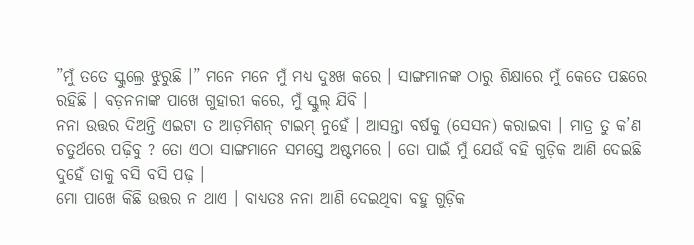”ମୁଁ ତତେ ସ୍କୁଲ୍ରେ ଝୁରୁଛି ।” ମନେ ମନେ ମୁଁ ମଧ୍ୟ ଦୁଃଖ କରେ । ସାଙ୍ଗମାନଙ୍କ ଠାରୁ ଶିକ୍ଷାରେ ମୁଁ କେତେ ପଛରେ ରହିଛି । ବଡ଼ନନାଙ୍କ ପାଖେ ଗୁହାରୀ କରେ, ମୁଁ ସ୍କୁଲ୍ ଯିବି ।
ନନା ଉତ୍ତର ଦିଅନ୍ତି ଏଇଟା ତ ଆଡ଼ମିଶନ୍ ଟାଇମ୍ ନୁହେଁ । ଆସନ୍ତା ବର୍ଷକୁ (ସେସନ) କରାଇବା । ମାତ୍ର ତୁ କ’ଣ ଚତୁର୍ଥରେ ପଢ଼ିବୁ ? ତୋ ଏଠା ସାଙ୍ଗମାନେ ସମସ୍ତେ ଅଷ୍ଟମରେ । ତୋ ପାଇଁ ମୁଁ ଯେଉଁ ବହି ଗୁଡ଼ିକ ଆଣି ଦେଇଛି ଦୁହେଁ ତାକୁ ବସି ବସି ପଢ଼ ।
ମୋ ପାଖେ କିଛି ଉତ୍ତର ନ ଥାଏ । ବାଧ୍ୟତଃ ନନା ଆଣି ଦେଇଥିବା ବହୁ ଗୁଡ଼ିକ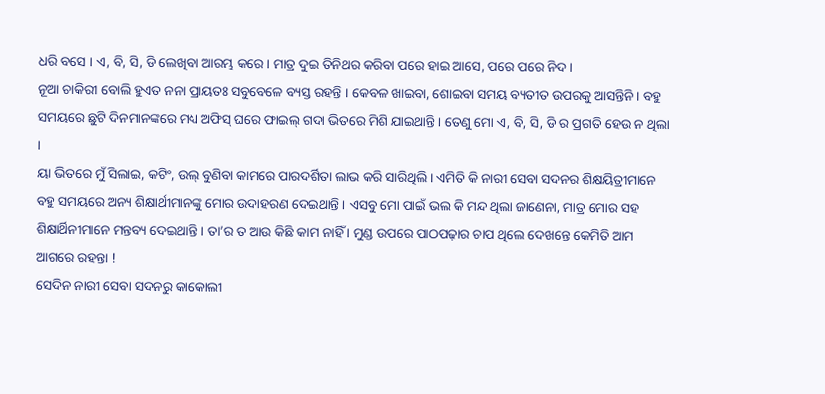ଧରି ବସେ । ଏ, ବି, ସି, ଡି ଲେଖିବା ଆରମ୍ଭ କରେ । ମାତ୍ର ଦୁଇ ତିନିଥର କରିବା ପରେ ହାଇ ଆସେ, ପରେ ପରେ ନିଦ ।
ନୂଆ ଚାକିରୀ ବୋଲି ହୁଏତ ନନା ପ୍ରାୟତଃ ସବୁବେଳେ ବ୍ୟସ୍ତ ରହନ୍ତି । କେବଳ ଖାଇବା, ଶୋଇବା ସମୟ ବ୍ୟତୀତ ଉପରକୁ ଆସନ୍ତିନି । ବହୁ ସମୟରେ ଛୁଟି ଦିନମାନଙ୍କରେ ମଧ୍ୟ ଅଫିସ୍ ଘରେ ଫାଇଲ୍ ଗଦା ଭିତରେ ମିଶି ଯାଇଥାନ୍ତି । ତେଣୁ ମୋ ଏ, ବି, ସି, ଡି ର ପ୍ରଗତି ହେଉ ନ ଥିଲା ।
ୟା ଭିତରେ ମୁଁ ସିଲାଇ, କଟିଂ, ଉଲ୍ ବୁଣିବା କାମରେ ପାରଦର୍ଶିତା ଲାଭ କରି ସାରିଥିଲି । ଏମିତି କି ନାରୀ ସେବା ସଦନର ଶିକ୍ଷୟିତ୍ରୀମାନେ ବହୁ ସମୟରେ ଅନ୍ୟ ଶିକ୍ଷାର୍ଥୀମାନଙ୍କୁ ମୋର ଉଦାହରଣ ଦେଇଥାନ୍ତି । ଏସବୁ ମୋ ପାଇଁ ଭଲ କି ମନ୍ଦ ଥିଲା ଜାଣେନା, ମାତ୍ର ମୋର ସହ ଶିକ୍ଷାର୍ଥିନୀମାନେ ମନ୍ତବ୍ୟ ଦେଇଥାନ୍ତି । ତା’ର ତ ଆଉ କିଛି କାମ ନାହିଁ । ମୁଣ୍ଡ ଉପରେ ପାଠପଢ଼ାର ଚାପ ଥିଲେ ଦେଖନ୍ତେ କେମିତି ଆମ ଆଗରେ ରହନ୍ତା !
ସେଦିନ ନାରୀ ସେବା ସଦନରୁ କାକୋଲୀ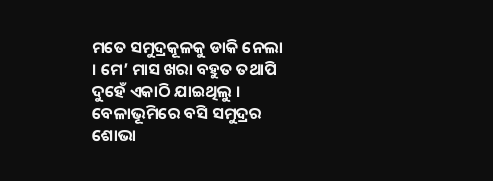ମତେ ସମୁଦ୍ରକୂଳକୁ ଡାକି ନେଲା । ମେ’ ମାସ ଖରା ବହୁତ ତଥାପି ଦୁହେଁ ଏକାଠି ଯାଇଥିଲୁ । ବେଳାଭୂମିରେ ବସି ସମୁଦ୍ରର ଶୋଭା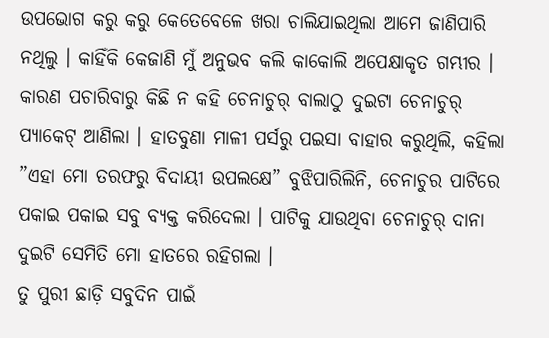ଉପଭୋଗ କରୁ କରୁ କେତେବେଳେ ଖରା ଚାଲିଯାଇଥିଲା ଆମେ ଜାଣିପାରି ନଥିଲୁ । କାହିଁକି କେଜାଣି ମୁଁ ଅନୁଭବ କଲି କାକୋଲି ଅପେକ୍ଷାକୃତ ଗମ୍ଭୀର । କାରଣ ପଚାରିବାରୁ କିଛି ନ କହି ଚେନାଚୁର୍ ବାଲାଠୁ ଦୁଇଟା ଚେନାଚୁର୍ ପ୍ୟାକେଟ୍ ଆଣିଲା । ହାତବୁଣା ମାଳୀ ପର୍ସରୁ ପଇସା ବାହାର କରୁଥିଲି, କହିଲା ”ଏହା ମୋ ତରଫରୁ ବିଦାୟୀ ଉପଲକ୍ଷେ” ବୁଝିପାରିଲିନି, ଚେନାଚୁର ପାଟିରେ ପକାଇ ପକାଇ ସବୁ ବ୍ୟକ୍ତ କରିଦେଲା । ପାଟିକୁ ଯାଉଥିବା ଚେନାଚୁର୍ ଦାନା ଦୁଇଟି ସେମିତି ମୋ ହାତରେ ରହିଗଲା ।
ତୁ ପୁରୀ ଛାଡ଼ି ସବୁଦିନ ପାଇଁ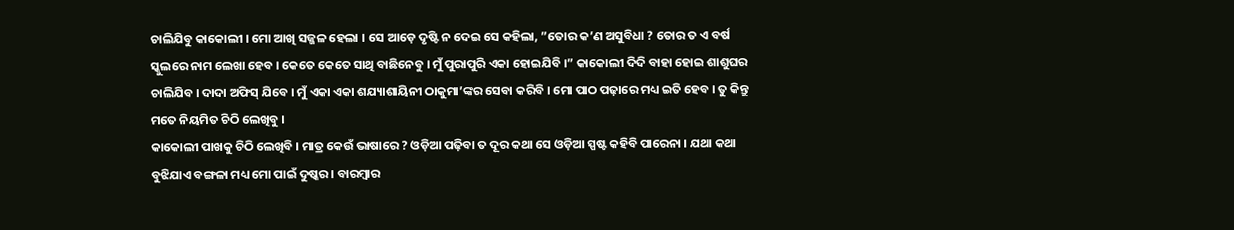ଚାଲିଯିବୁ କାକୋଲୀ । ମୋ ଆଖି ସଜ୍ଜଳ ହେଲା । ସେ ଆଡ଼େ ଦୃଷ୍ଟି ନ ଦେଇ ସେ କହିଲା, ”ତୋର କ’ଣ ଅସୁବିଧା ? ତୋର ତ ଏ ବର୍ଷ ସ୍କୁଲରେ ନାମ ଲେଖା ହେବ । କେତେ କେତେ ସାଥି ବାଛିନେବୁ । ମୁଁ ପୁରାପୁରି ଏକା ହୋଇଯିବି ।” କାକୋଲୀ ଦିଦି ବାହା ହୋଇ ଶାଶୁଘର ଚାଲିଯିବ । ଦାଦା ଅଫିସ୍ ଯିବେ । ମୁଁ ଏକା ଏକା ଶଯ୍ୟାଶାୟିନୀ ଠାକୁମା’ଙ୍କର ସେବା କରିବି । ମୋ ପାଠ ପଢ଼ାରେ ମଧ୍ୟ ଇତି ହେବ । ତୁ କିନ୍ତୁ ମତେ ନିୟମିତ ଚିଠି ଲେଖିବୁ ।
କାକୋଲୀ ପାଖକୁ ଚିଠି ଲେଖିବି । ମାତ୍ର କେଉଁ ଭାଷାରେ ? ଓଡ଼ିଆ ପଢ଼ିବା ତ ଦୂର କଥା ସେ ଓଡ଼ିଆ ସ୍ପଷ୍ଟ କହିବି ପାରେନା । ଯଥା କଥା ବୁଝିଯାଏ ବଙ୍ଗଳା ମଧ୍ୟ ମୋ ପାଇଁ ଦୁଷ୍କର । ବାରମ୍ୱାର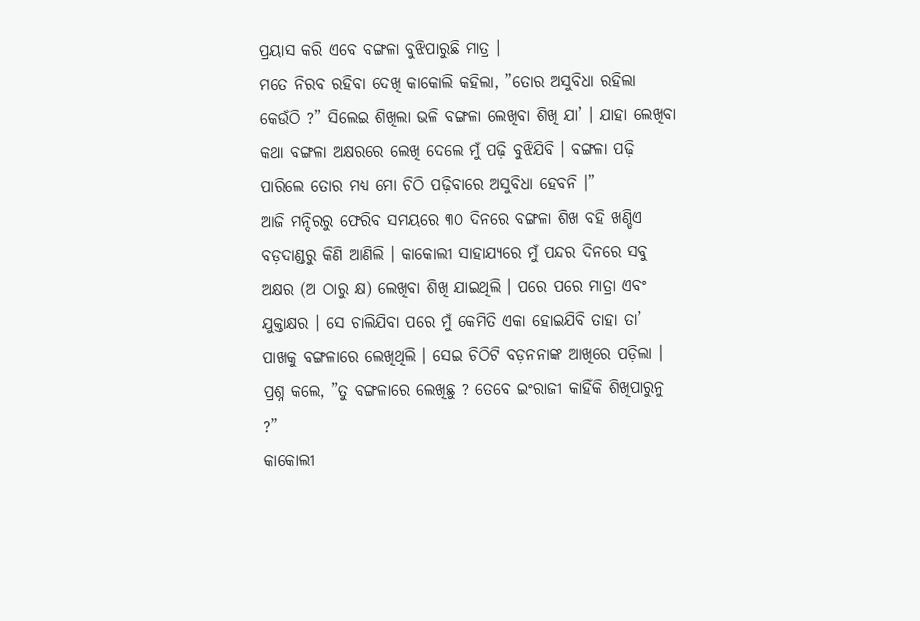ପ୍ରୟାସ କରି ଏବେ ବଙ୍ଗଳା ବୁଝିପାରୁଛି ମାତ୍ର ।
ମତେ ନିରବ ରହିବା ଦେଖି କାକୋଲି କହିଲା, ”ତୋର ଅସୁବିଧା ରହିଲା କେଉଁଠି ?” ସିଲେଇ ଶିଖିଲା ଭଳି ବଙ୍ଗଳା ଲେଖିବା ଶିଖି ଯା’ । ଯାହା ଲେଖିବା କଥା ବଙ୍ଗଳା ଅକ୍ଷରରେ ଲେଖି ଦେଲେ ମୁଁ ପଢ଼ି ବୁଝିଯିବି । ବଙ୍ଗଳା ପଢ଼ି ପାରିଲେ ତୋର ମଧ୍ୟ ମୋ ଚିଠି ପଢ଼ିବାରେ ଅସୁବିଧା ହେବନି ।”
ଆଜି ମନ୍ଦିରରୁ ଫେରିବ ସମୟରେ ୩୦ ଦିନରେ ବଙ୍ଗଳା ଶିଖ ବହି ଖଣ୍ଡିଏ ବଡ଼ଦାଣ୍ଡରୁ କିଣି ଆଣିଲି । କାକୋଲୀ ସାହାଯ୍ୟରେ ମୁଁ ପନ୍ଦର ଦିନରେ ସବୁ ଅକ୍ଷର (ଅ ଠାରୁ କ୍ଷ) ଲେଖିବା ଶିଖି ଯାଇଥିଲି । ପରେ ପରେ ମାତ୍ରା ଏବଂ ଯୁକ୍ତାକ୍ଷର । ସେ ଚାଲିଯିବା ପରେ ମୁଁ କେମିତି ଏକା ହୋଇଯିବି ତାହା ତା’ ପାଖକୁ ବଙ୍ଗଳାରେ ଲେଖିଥିଲି । ସେଇ ଚିଠିଟି ବଡ଼ନନାଙ୍କ ଆଖିରେ ପଡ଼ିଲା । ପ୍ରଶ୍ନ କଲେ, ”ତୁ ବଙ୍ଗଳାରେ ଲେଖିଛୁ ? ତେବେ ଇଂରାଜୀ କାହିଁକି ଶିଖିପାରୁନୁ ?”
କାକୋଲୀ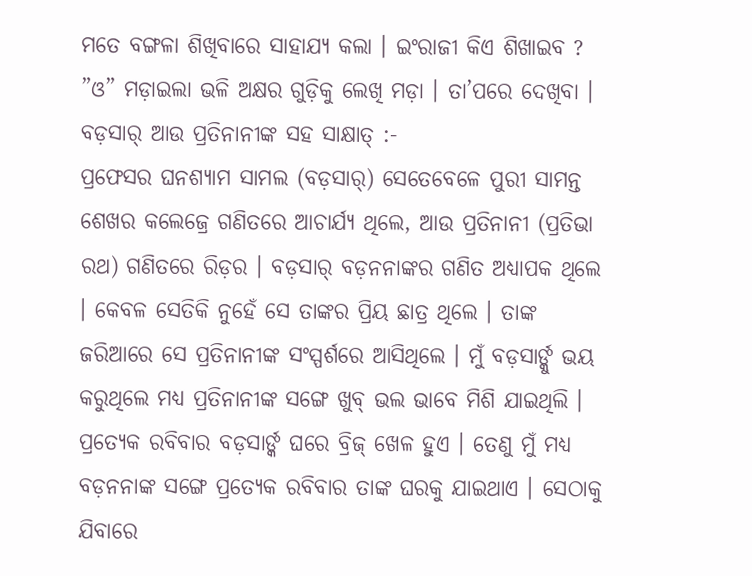ମତେ ବଙ୍ଗଳା ଶିଖିବାରେ ସାହାଯ୍ୟ କଲା । ଇଂରାଜୀ କିଏ ଶିଖାଇବ ?
”ଓ” ମଡ଼ାଇଲା ଭଳି ଅକ୍ଷର ଗୁଡ଼ିକୁ ଲେଖି ମଡ଼ା । ତା’ପରେ ଦେଖିବା ।
ବଡ଼ସାର୍ ଆଉ ପ୍ରତିନାନୀଙ୍କ ସହ ସାକ୍ଷାତ୍ :-
ପ୍ରଫେସର ଘନଶ୍ୟାମ ସାମଲ (ବଡ଼ସାର୍) ସେତେବେଳେ ପୁରୀ ସାମନ୍ତ ଶେଖର କଲେଜ୍ରେ ଗଣିତରେ ଆଚାର୍ଯ୍ୟ ଥିଲେ, ଆଉ ପ୍ରତିନାନୀ (ପ୍ରତିଭା ରଥ) ଗଣିତରେ ରିଡ଼ର । ବଡ଼ସାର୍ ବଡ଼ନନାଙ୍କର ଗଣିତ ଅଧ୍ୟାପକ ଥିଲେ । କେବଳ ସେତିକି ନୁହେଁ ସେ ତାଙ୍କର ପ୍ରିୟ ଛାତ୍ର ଥିଲେ । ତାଙ୍କ ଜରିଆରେ ସେ ପ୍ରତିନାନୀଙ୍କ ସଂସ୍ପର୍ଶରେ ଆସିଥିଲେ । ମୁଁ ବଡ଼ସାର୍ଙ୍କୁ ଭୟ କରୁଥିଲେ ମଧ୍ୟ ପ୍ରତିନାନୀଙ୍କ ସଙ୍ଗେ ଖୁବ୍ ଭଲ ଭାବେ ମିଶି ଯାଇଥିଲି । ପ୍ରତ୍ୟେକ ରବିବାର ବଡ଼ସାର୍ଙ୍କ ଘରେ ବ୍ରିଜ୍ ଖେଳ ହୁଏ । ତେଣୁ ମୁଁ ମଧ୍ୟ ବଡ଼ନନାଙ୍କ ସଙ୍ଗେ ପ୍ରତ୍ୟେକ ରବିବାର ତାଙ୍କ ଘରକୁ ଯାଇଥାଏ । ସେଠାକୁ ଯିବାରେ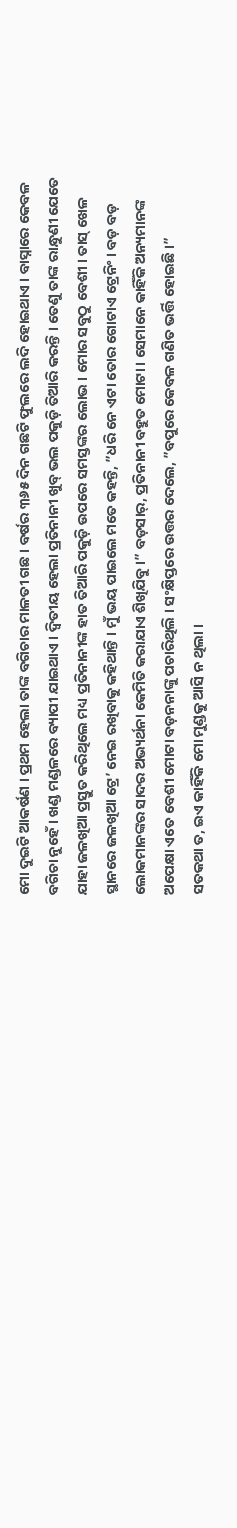ମୋ ଦୁଇଟି ଆକର୍ଷଣ । ପ୍ରଥମ ହେଲା ତାଙ୍କ ବଗିଚାର ମାଳତୀ ଗଛ । ବର୍ଷର ୩୬୫ ଦିନ ଗଛଟି ଫୁଲରେ ଲଦି ହୋଇଥାଏ । ବାସ୍ନାରେ କେବଳ ବଗିଚା ନୁହେଁ । ଖଣ୍ଡ ମଣ୍ଡଳରେ ବ୍ୟାପୀ ଯାଇଥାଏ । ଦ୍ୱିତୀୟ ହେଲା ପ୍ରତିନାନୀ ଖୁବ୍ ଭଲ ପକୁଡ଼ି ତିଆରି କରନ୍ତି । ତେଣୁ ତାଙ୍କ ରାନ୍ଧୁଣୀ ଯେତେ ଯାହା ଜଳଖିଆ ପ୍ରସ୍ତୁତ କରିଥିଲେ ମଧ୍ୟ ପ୍ରତିନାନୀଙ୍କ ହାତ ତିଆରି ପକୁଡ଼ି ଉପରେ ସମସ୍ତଙ୍କର ଲୋଭ । ମୋର ସବୁଠୁ ବେଶୀ । ତାସ୍ ଖେଳ ସ୍ଥାନରେ ଜଳଖିଆ ଟ୍ରେ’ ନେଇ ରଖିବାକୁ କହିଥାନ୍ତି । ମୁଁ ଭୟ ପାଇଲେ ମତେ କହନ୍ତି, ”ଧରି ନେ ଏଟା ତୋର ଗୋଟାଏ ଟ୍ରେନିଂ । ବଡ଼ ବଡ଼ ଲୋକମାନଙ୍କର ସାଦର ଅଭ୍ୟର୍ଥନା କେମିତି କରାଯାଏ ଶିଖିଯିବୁ ।” ବଡ଼ସାର୍, ପ୍ରତିନାନୀ ବହୁତ ମୋଟା । ସେମାନେ କାହିଁକି ଅନ୍ୟମାନଙ୍କ ଅପେକ୍ଷା ଏତେ ବେଶୀ ମୋଟା ବଡ଼ନନାଙ୍କୁ ପଚାରିଥିଲି । ସଂକ୍ଷିପ୍ତରେ ଉତ୍ତର ଦେଲେ, ”ବପୁରେ କେବଳ ଗଣିତ ଭର୍ତ୍ତି ହୋଇଛି ।”
ସତକଥା ତ, ଇଏ କାହିଁକି ମୋ ମୁଣ୍ଡକୁ ଆସି ନ ଥିଲା ।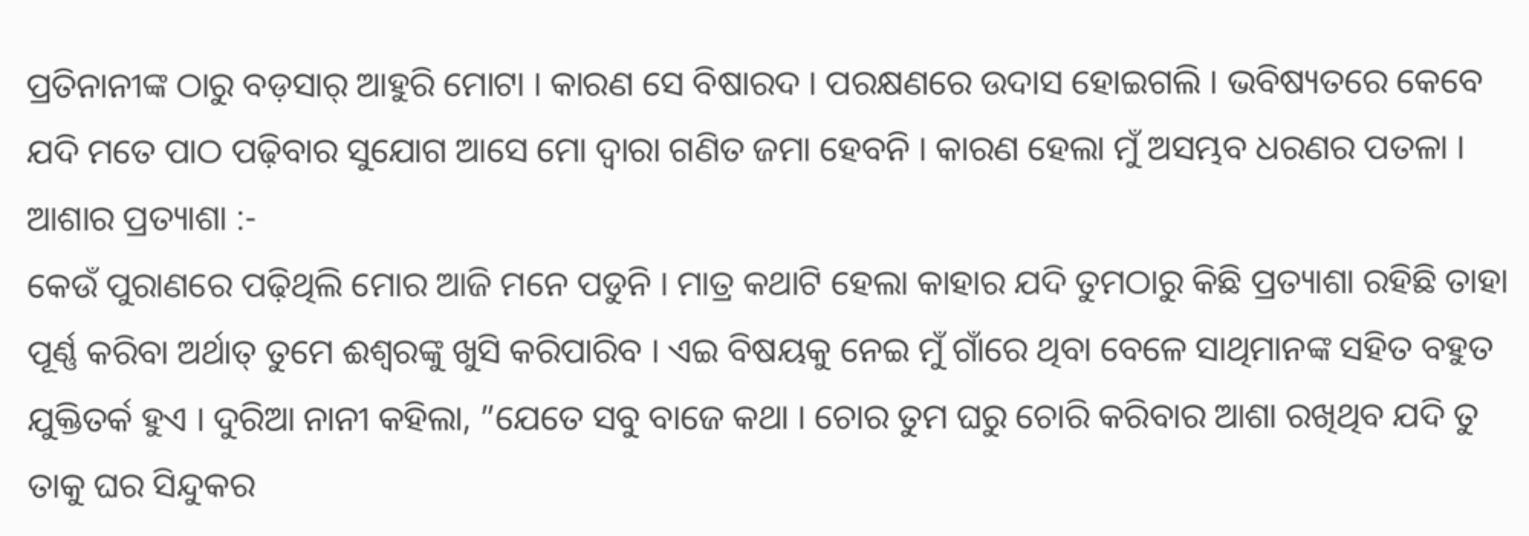ପ୍ରତିନାନୀଙ୍କ ଠାରୁ ବଡ଼ସାର୍ ଆହୁରି ମୋଟା । କାରଣ ସେ ବିଷାରଦ । ପରକ୍ଷଣରେ ଉଦାସ ହୋଇଗଲି । ଭବିଷ୍ୟତରେ କେବେ ଯଦି ମତେ ପାଠ ପଢ଼ିବାର ସୁଯୋଗ ଆସେ ମୋ ଦ୍ୱାରା ଗଣିତ ଜମା ହେବନି । କାରଣ ହେଲା ମୁଁ ଅସମ୍ଭବ ଧରଣର ପତଳା ।
ଆଶାର ପ୍ରତ୍ୟାଶା :-
କେଉଁ ପୁରାଣରେ ପଢ଼ିଥିଲି ମୋର ଆଜି ମନେ ପଡୁନି । ମାତ୍ର କଥାଟି ହେଲା କାହାର ଯଦି ତୁମଠାରୁ କିଛି ପ୍ରତ୍ୟାଶା ରହିଛି ତାହା ପୂର୍ଣ୍ଣ କରିବା ଅର୍ଥାତ୍ ତୁମେ ଈଶ୍ୱରଙ୍କୁ ଖୁସି କରିପାରିବ । ଏଇ ବିଷୟକୁ ନେଇ ମୁଁ ଗାଁରେ ଥିବା ବେଳେ ସାଥିମାନଙ୍କ ସହିତ ବହୁତ ଯୁକ୍ତିତର୍କ ହୁଏ । ଦୁରିଆ ନାନୀ କହିଲା, ”ଯେତେ ସବୁ ବାଜେ କଥା । ଚୋର ତୁମ ଘରୁ ଚୋରି କରିବାର ଆଶା ରଖିଥିବ ଯଦି ତୁ ତାକୁ ଘର ସିନ୍ଦୁକର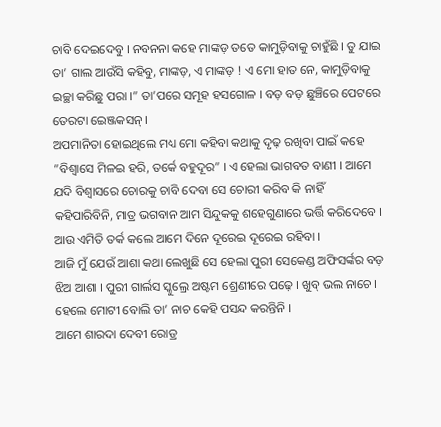ଚାବି ଦେଇଦେବୁ । ନବନନା କହେ ମାଙ୍କଡ଼ ତତେ କାମୁଡ଼ିବାକୁ ଚାହୁଁଛି । ତୁ ଯାଇ ତା’ ଗାଲ ଆଉଁସି କହିବୁ, ମାଙ୍କଡ଼, ଏ ମାଙ୍କଡ଼ ! ଏ ମୋ ହାତ ନେ, କାମୁଡ଼ିବାକୁ ଇଚ୍ଛା କରିଛୁ ପରା ।” ତା’ପରେ ସମୂହ ହସଗୋଳ । ବଡ଼ ବଡ଼ ଛୁଞ୍ଚିରେ ପେଟରେ ତେରଟା ଇେଞ୍ଜକସନ୍ ।
ଅପମାନିତା ହୋଇଥିଲେ ମଧ୍ୟ ମୋ କହିବା କଥାକୁ ଦୃଢ଼ ରଖିବା ପାଇଁ କହେ ”ବିଶ୍ୱାସେ ମିଳଇ ହରି, ତର୍କେ ବହୁଦୂର” । ଏ ହେଲା ଭାଗବତ ବାଣୀ । ଆମେ ଯଦି ବିଶ୍ୱାସରେ ଚୋରକୁ ଚାବି ଦେବା ସେ ଚୋରୀ କରିବ କି ନାହିଁ କହିପାରିବିନି, ମାତ୍ର ଭଗବାନ ଆମ ସିନ୍ଦୁକକୁ ଶହେଗୁଣାରେ ଭର୍ତ୍ତି କରିଦେବେ । ଆଉ ଏମିତି ତର୍କ କଲେ ଆମେ ଦିନେ ଦୂରେଇ ଦୂରେଇ ରହିବା ।
ଆଜି ମୁଁ ଯେଉଁ ଆଶା କଥା ଲେଖୁଛି ସେ ହେଲା ପୁରୀ ସେକେଣ୍ଡ ଅଫିସର୍ଙ୍କର ବଡ଼ ଝିଅ ଆଶା । ପୁରୀ ଗାର୍ଲସ ସ୍କୁଲ୍ରେ ଅଷ୍ଟମ ଶ୍ରେଣୀରେ ପଢ଼େ । ଖୁବ୍ ଭଲ ନାଚେ । ହେଲେ ମୋଟୀ ବୋଲି ତା’ ନାଚ କେହି ପସନ୍ଦ କରନ୍ତିନି ।
ଆମେ ଶାରଦା ଦେବୀ ରୋଡ୍ର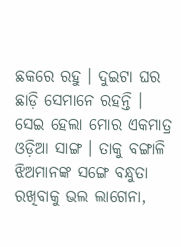ଛକରେ ରହୁ । ଦୁଇଟା ଘର ଛାଡ଼ି ସେମାନେ ରହନ୍ତି । ସେଇ ହେଲା ମୋର ଏକମାତ୍ର ଓଡ଼ିଆ ସାଙ୍ଗ । ତାକୁ ବଙ୍ଗାଳି ଝିଅମାନଙ୍କ ସଙ୍ଗେ ବନ୍ଧୁତା ରଖିବାକୁ ଭଲ ଲାଗେନା,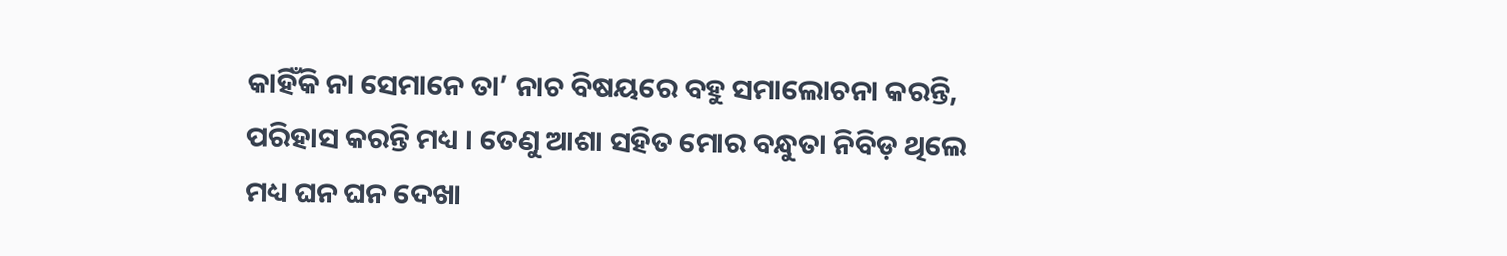କାହିଁକି ନା ସେମାନେ ତା’ ନାଚ ବିଷୟରେ ବହୁ ସମାଲୋଚନା କରନ୍ତି, ପରିହାସ କରନ୍ତି ମଧ୍ୟ । ତେଣୁ ଆଶା ସହିତ ମୋର ବନ୍ଧୁତା ନିବିଡ଼ ଥିଲେ ମଧ୍ୟ ଘନ ଘନ ଦେଖା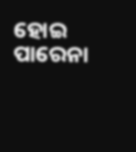ହୋଇ ପାରେନା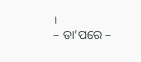।
– ତା’ପରେ –